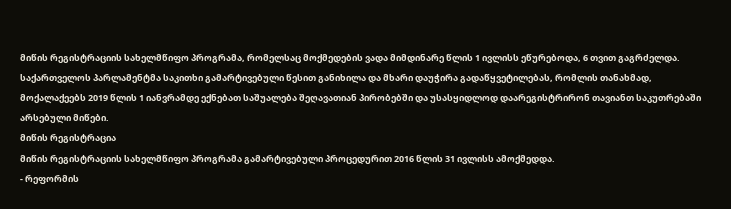მიწის რეგისტრაციის სახელმწიფო პროგრამა, რომელსაც მოქმედების ვადა მიმდინარე წლის 1 ივლისს ეწურებოდა, 6 თვით გაგრძელდა. საქართველოს პარლამენტმა საკითხი გამარტივებული წესით განიხილა და მხარი დაუჭირა გადაწყვეტილებას, რომლის თანახმად, მოქალაქეებს 2019 წლის 1 იანვრამდე ექნებათ საშუალება შეღავათიან პირობებში და უსასყიდლოდ დაარეგისტრირონ თავიანთ საკუთრებაში არსებული მიწები.
მიწის რეგისტრაცია
მიწის რეგისტრაციის სახელმწიფო პროგრამა გამარტივებული პროცედურით 2016 წლის 31 ივლისს ამოქმედდა.
- რეფორმის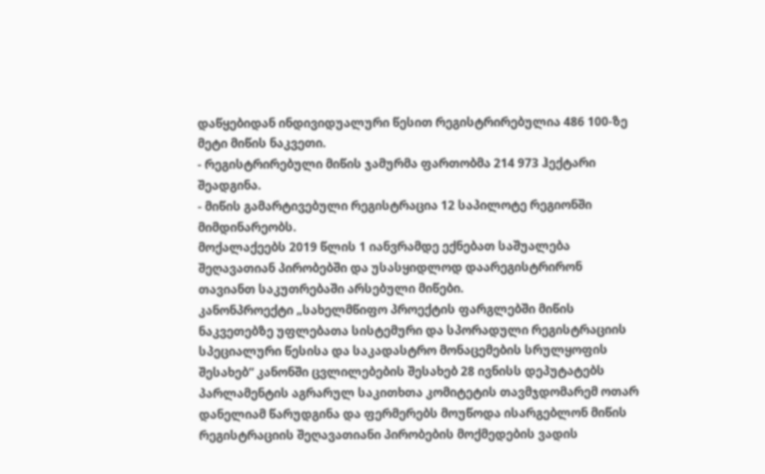დაწყებიდან ინდივიდუალური წესით რეგისტრირებულია 486 100-ზე მეტი მიწის ნაკვეთი.
- რეგისტრირებული მიწის ჯამურმა ფართობმა 214 973 ჰექტარი შეადგინა.
- მიწის გამარტივებული რეგისტრაცია 12 საპილოტე რეგიონში მიმდინარეობს.
მოქალაქეებს 2019 წლის 1 იანვრამდე ექნებათ საშუალება შეღავათიან პირობებში და უსასყიდლოდ დაარეგისტრირონ თავიანთ საკუთრებაში არსებული მიწები.
კანონპროექტი „სახელმწიფო პროექტის ფარგლებში მიწის ნაკვეთებზე უფლებათა სისტემური და სპორადული რეგისტრაციის სპეციალური წესისა და საკადასტრო მონაცემების სრულყოფის შესახებ“ კანონში ცვლილებების შესახებ 28 ივნისს დეპუტატებს პარლამენტის აგრარულ საკითხთა კომიტეტის თავმჯდომარემ ოთარ დანელიამ წარუდგინა და ფერმერებს მოუწოდა ისარგებლონ მიწის რეგისტრაციის შეღავათიანი პირობების მოქმედების ვადის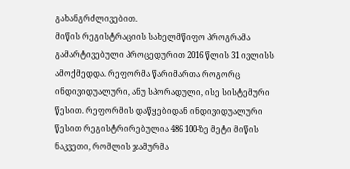გახანგრძლივებით.
მიწის რეგისტრაციის სახელმწიფო პროგრამა გამარტივებული პროცედურით 2016 წლის 31 ივლისს ამოქმედდა. რეფორმა წარიმართა როგორც ინდივიდუალური, ანუ სპორადული, ისე სისტემური წესით. რეფორმის დაწყებიდან ინდივიდუალური წესით რეგისტრირებულია 486 100-ზე მეტი მიწის ნაკვეთი, რომლის ჯამურმა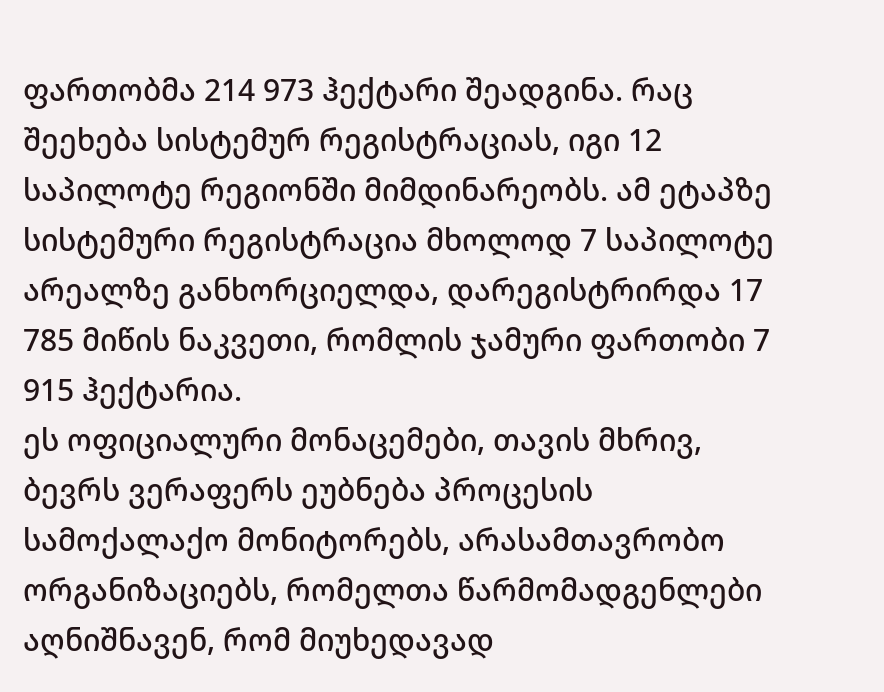ფართობმა 214 973 ჰექტარი შეადგინა. რაც შეეხება სისტემურ რეგისტრაციას, იგი 12 საპილოტე რეგიონში მიმდინარეობს. ამ ეტაპზე სისტემური რეგისტრაცია მხოლოდ 7 საპილოტე არეალზე განხორციელდა, დარეგისტრირდა 17 785 მიწის ნაკვეთი, რომლის ჯამური ფართობი 7 915 ჰექტარია.
ეს ოფიციალური მონაცემები, თავის მხრივ, ბევრს ვერაფერს ეუბნება პროცესის სამოქალაქო მონიტორებს, არასამთავრობო ორგანიზაციებს, რომელთა წარმომადგენლები აღნიშნავენ, რომ მიუხედავად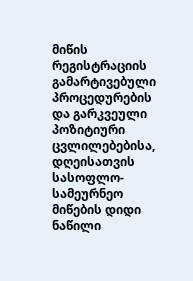მიწის რეგისტრაციის გამარტივებული პროცედურების და გარკვეული პოზიტიური ცვლილებებისა, დღეისათვის სასოფლო-სამეურნეო მიწების დიდი ნაწილი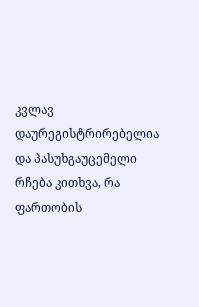კვლავ დაურეგისტრირებელია და პასუხგაუცემელი რჩება კითხვა, რა ფართობის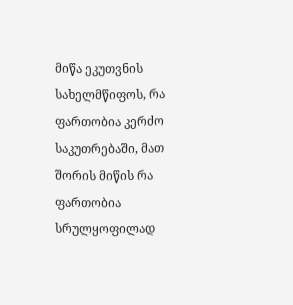მიწა ეკუთვნის სახელმწიფოს, რა ფართობია კერძო საკუთრებაში, მათ შორის მიწის რა ფართობია სრულყოფილად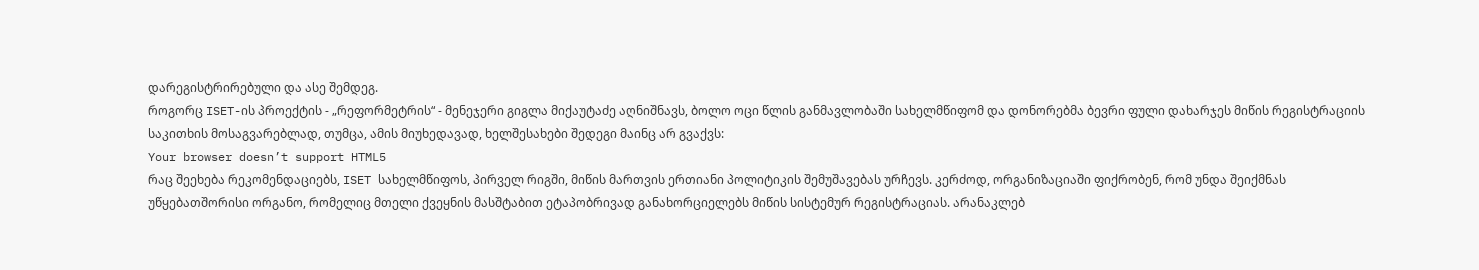დარეგისტრირებული და ასე შემდეგ.
როგორც ISET-ის პროექტის - „რეფორმეტრის“ - მენეჯერი გიგლა მიქაუტაძე აღნიშნავს, ბოლო ოცი წლის განმავლობაში სახელმწიფომ და დონორებმა ბევრი ფული დახარჯეს მიწის რეგისტრაციის საკითხის მოსაგვარებლად, თუმცა, ამის მიუხედავად, ხელშესახები შედეგი მაინც არ გვაქვს:
Your browser doesn’t support HTML5
რაც შეეხება რეკომენდაციებს, ISET სახელმწიფოს, პირველ რიგში, მიწის მართვის ერთიანი პოლიტიკის შემუშავებას ურჩევს. კერძოდ, ორგანიზაციაში ფიქრობენ, რომ უნდა შეიქმნას უწყებათშორისი ორგანო, რომელიც მთელი ქვეყნის მასშტაბით ეტაპობრივად განახორციელებს მიწის სისტემურ რეგისტრაციას. არანაკლებ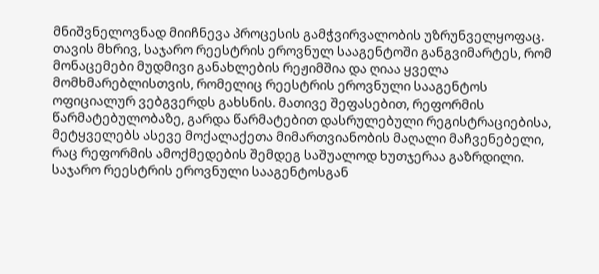მნიშვნელოვნად მიიჩნევა პროცესის გამჭვირვალობის უზრუნველყოფაც. თავის მხრივ, საჯარო რეესტრის ეროვნულ სააგენტოში განგვიმარტეს, რომ მონაცემები მუდმივი განახლების რეჟიმშია და ღიაა ყველა მომხმარებლისთვის, რომელიც რეესტრის ეროვნული სააგენტოს ოფიციალურ ვებგვერდს გახსნის. მათივე შეფასებით, რეფორმის წარმატებულობაზე, გარდა წარმატებით დასრულებული რეგისტრაციებისა, მეტყველებს ასევე მოქალაქეთა მიმართვიანობის მაღალი მაჩვენებელი, რაც რეფორმის ამოქმედების შემდეგ საშუალოდ ხუთჯერაა გაზრდილი.
საჯარო რეესტრის ეროვნული სააგენტოსგან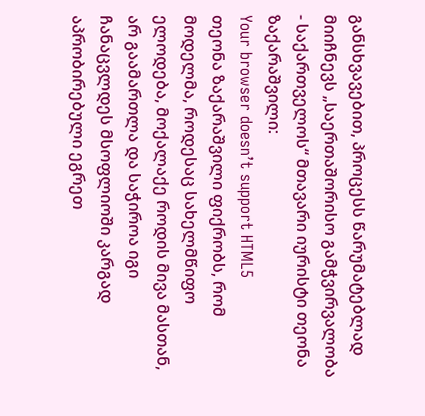განსხვავებით, პროცესს წარუმატებლად მიიჩნევს „საერთაშორისო გამჭვირვალობა - საქართველოს“ მთავარი იურისტი თეონა ზაქარაშვილი:
Your browser doesn’t support HTML5
თეონა ზაქარაშვილი ფიქრობს, რომ მოდელმა, როდესაც სახელმწიფო ელოდება, მოქალაქე როდის მივა მასთან, არ გაამართლა და საჭიროა იგი ჩანაცვლდეს მსოფლიოში კარგად აპრობირებული ეგრეთ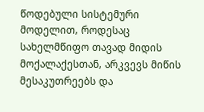წოდებული სისტემური მოდელით, როდესაც სახელმწიფო თავად მიდის მოქალაქესთან, არკვევს მიწის მესაკუთრეებს და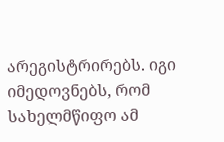არეგისტრირებს. იგი იმედოვნებს, რომ სახელმწიფო ამ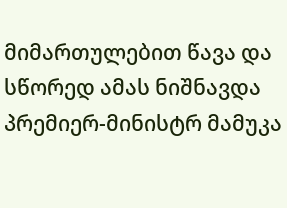მიმართულებით წავა და სწორედ ამას ნიშნავდა პრემიერ-მინისტრ მამუკა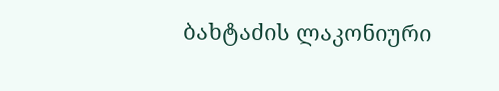ბახტაძის ლაკონიური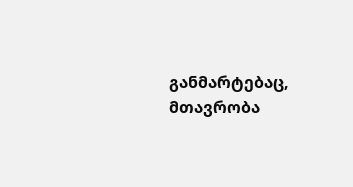განმარტებაც, მთავრობა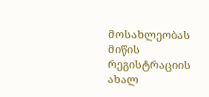მოსახლეობას მიწის რეგისტრაციის ახალ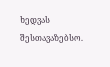ხედვას შესთავაზებსო.